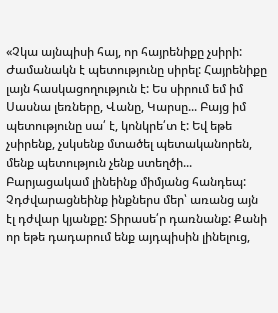«Չկա այնպիսի հայ, որ հայրենիքը չսիրի: Ժամանակն է պետությունը սիրել: Հայրենիքը լայն հասկացողություն է: Ես սիրում եմ իմ Սասնա լեռները, Վանը, Կարսը... Բայց իմ պետությունը սա՛ է, կոնկրե՛տ է: Եվ եթե չսիրենք, չսկսենք մտածել պետականորեն, մենք պետություն չենք ստեղծի...
Բարյացակամ լինեինք միմյանց հանդեպ: Չդժվարացնեինք ինքներս մեր՝ առանց այն էլ դժվար կյանքը: Տիրասե՛ր դառնանք: Քանի որ եթե դադարում ենք այդպիսին լինելուց,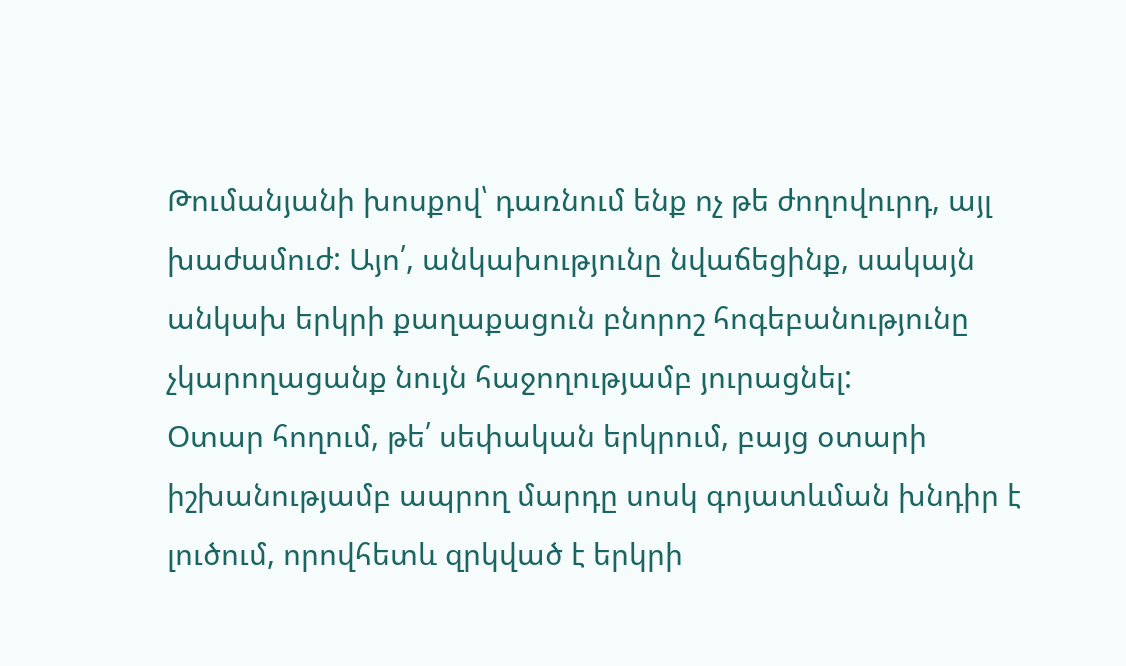Թումանյանի խոսքով՝ դառնում ենք ոչ թե ժողովուրդ, այլ խաժամուժ: Այո՛, անկախությունը նվաճեցինք, սակայն անկախ երկրի քաղաքացուն բնորոշ հոգեբանությունը չկարողացանք նույն հաջողությամբ յուրացնել:
Օտար հողում, թե՛ սեփական երկրում, բայց օտարի իշխանությամբ ապրող մարդը սոսկ գոյատևման խնդիր է լուծում, որովհետև զրկված է երկրի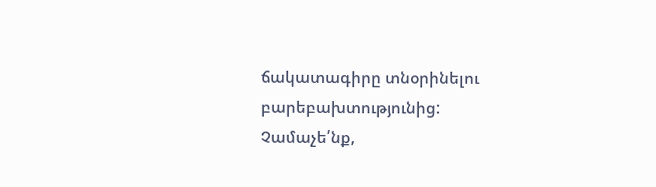ճակատագիրը տնօրինելու բարեբախտությունից: Չամաչե՛նք,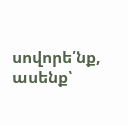սովորե՛նք, ասենք՝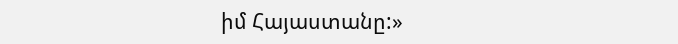իմ Հայաստանը:»